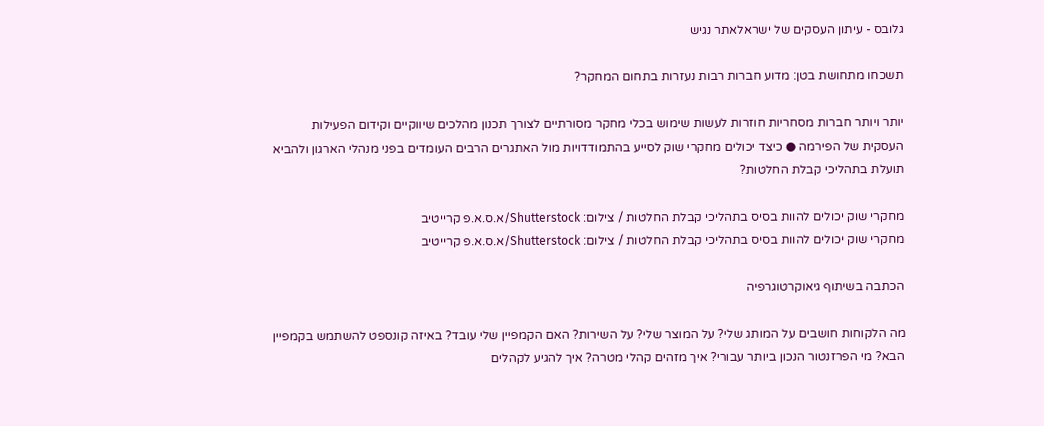גלובס - עיתון העסקים של ישראלאתר נגיש

תשכחו מתחושת בטן: מדוע חברות רבות נעזרות בתחום המחקר?

יותר ויותר חברות מסחריות חוזרות לעשות שימוש בכלי מחקר מסורתיים לצורך תכנון מהלכים שיווקיים וקידום הפעילות העסקית של הפירמה ● כיצד יכולים מחקרי שוק לסייע בהתמודדויות מול האתגרים הרבים העומדים בפני מנהלי הארגון ולהביא תועלת בתהליכי קבלת החלטות?

מחקרי שוק יכולים להוות בסיס בתהליכי קבלת החלטות / צילום: Shutterstock/א.ס.א.פ קרייטיב
מחקרי שוק יכולים להוות בסיס בתהליכי קבלת החלטות / צילום: Shutterstock/א.ס.א.פ קרייטיב

הכתבה בשיתוף גיאוקרטוגרפיה

מה הלקוחות חושבים על המותג שלי? על המוצר שלי? על השירות? האם הקמפיין שלי עובד? באיזה קונספט להשתמש בקמפיין הבא? מי הפרזנטור הנכון ביותר עבורי? איך מזהים קהלי מטרה? איך להגיע לקהלים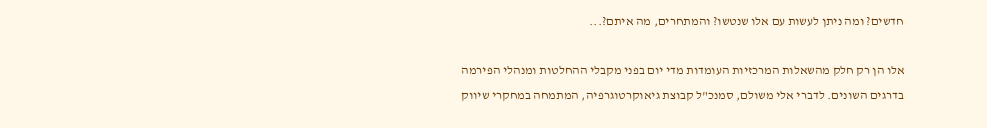חדשים? ומה ניתן לעשות עם אלו שנטשו? והמתחרים, מה איתם?...

אלו הן רק חלק מהשאלות המרכזיות העומדות מדי יום בפני מקבלי ההחלטות ומנהלי הפירמה בדרגים השונים. לדברי אלי משולם, סמנכ"ל קבוצת גיאוקרטוגרפיה, המתמחה במחקרי שיווק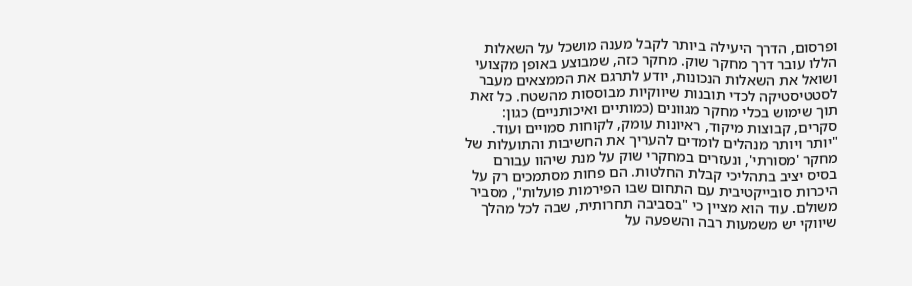ופרסום, הדרך היעילה ביותר לקבל מענה מושכל על השאלות הללו עובר דרך מחקר שוק. מחקר כזה, שמבוצע באופן מקצועי ושואל את השאלות הנכונות, יודע לתרגם את הממצאים מעבר לסטטיסטיקה לכדי תובנות שיווקיות מבוססות מהשטח. כל זאת תוך שימוש בכלי מחקר מגוונים (כמותיים ואיכותניים) כגון: סקרים, קבוצות מיקוד, ראיונות עומק, לקוחות סמויים ועוד. "יותר ויותר מנהלים לומדים להעריך את החשיבות והתועלות של מחקר 'מסורתי', ונעזרים במחקרי שוק על מנת שיהוו עבורם בסיס יציב בתהליכי קבלת החלטות. הם פחות מסתמכים רק על היכרות סובייקטיבית עם התחום שבו הפירמות פועלות", מסביר משולם. עוד הוא מציין כי "בסביבה תחרותית, שבה לכל מהלך שיווקי יש משמעות רבה והשפעה על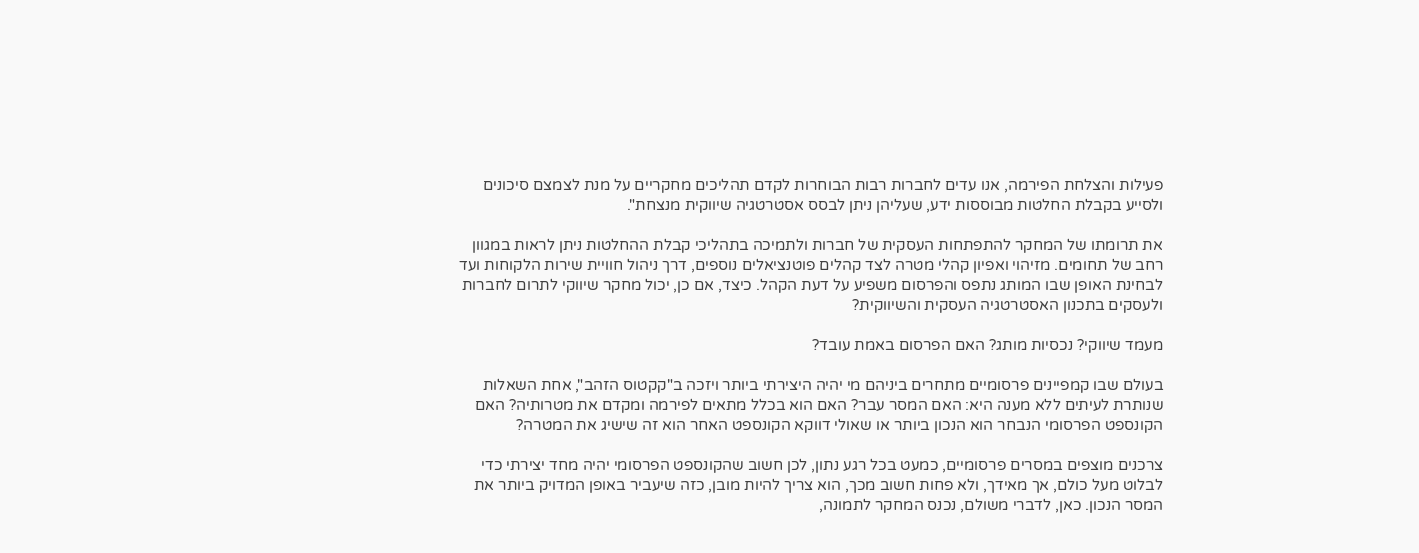פעילות והצלחת הפירמה, אנו עדים לחברות רבות הבוחרות לקדם תהליכים מחקריים על מנת לצמצם סיכונים ולסייע בקבלת החלטות מבוססות ידע, שעליהן ניתן לבסס אסטרטגיה שיווקית מנצחת".

את תרומתו של המחקר להתפתחות העסקית של חברות ולתמיכה בתהליכי קבלת ההחלטות ניתן לראות במגוון רחב של תחומים. מזיהוי ואפיון קהלי מטרה לצד קהלים פוטנציאלים נוספים, דרך ניהול חוויית שירות הלקוחות ועד לבחינת האופן שבו המותג נתפס והפרסום משפיע על דעת הקהל. כיצד, אם כן, יכול מחקר שיווקי לתרום לחברות ולעסקים בתכנון האסטרטגיה העסקית והשיווקית?

מעמד שיווקי? נכסיות מותג? האם הפרסום באמת עובד?

בעולם שבו קמפיינים פרסומיים מתחרים ביניהם מי יהיה היצירתי ביותר ויזכה ב"קקטוס הזהב", אחת השאלות שנותרת לעיתים ללא מענה היא: האם המסר עבר? האם הוא בכלל מתאים לפירמה ומקדם את מטרותיה? האם הקונספט הפרסומי הנבחר הוא הנכון ביותר או שאולי דווקא הקונספט האחר הוא זה שישיג את המטרה?

צרכנים מוצפים במסרים פרסומיים, כמעט בכל רגע נתון, לכן חשוב שהקונספט הפרסומי יהיה מחד יצירתי כדי לבלוט מעל כולם, אך מאידך, ולא פחות חשוב מכך, הוא צריך להיות מובן, כזה שיעביר באופן המדויק ביותר את המסר הנכון. כאן, לדברי משולם, נכנס המחקר לתמונה,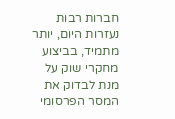חברות רבות נעזרות היום, יותר מתמיד, בביצוע מחקרי שוק על מנת לבדוק את המסר הפרסומי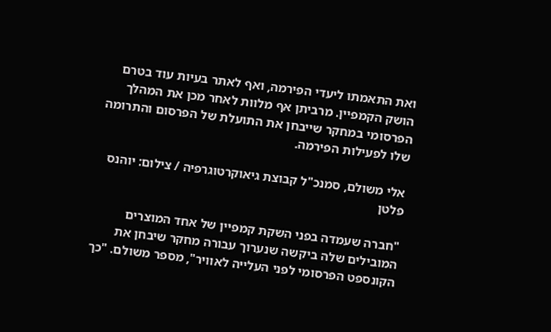ואת התאמתו ליעדי הפירמה, ואף לאתר בעיות עוד בטרם הושק הקמפיין. מרביתן אף מלוות לאחר מכן את המהלך הפרסומי במחקר שייבחן את התועלת של הפרסום והתרומה שלו לפעילות הפירמה.

אלי משולם, סמנכ"ל קבוצת גיאוקרטוגרפיה / צילום: יוהנס פלטן

"חברה שעמדה בפני השקת קמפיין של אחד המוצרים המובילים שלה ביקשה שנערוך עבורה מחקר שיבחן את הקונספט הפרסומי לפני העלייה לאוויר", מספר משולם. "כך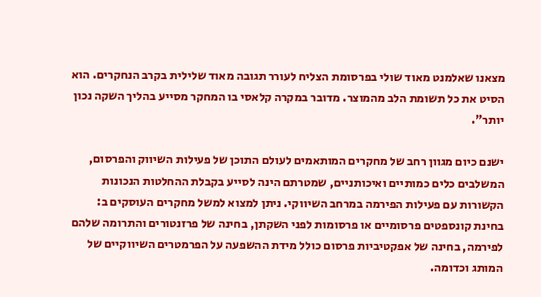מצאנו שאלמנט מאוד שולי בפרסומת הצליח לעורר תגובה מאוד שלילית בקרב הנחקרים. הוא הסיט את כל תשומת הלב מהמוצר. מדובר במקרה קלאסי בו המחקר מסייע בהליך השקה נכון יותר".

ישנם כיום מגוון רחב של מחקרים המותאמים לעולם התוכן של פעילות השיווק והפרסום, המשלבים כלים כמותיים ואיכותניים, שמטרתם הינה לסייע בקבלת ההחלטות הנכונות הקשורות עם פעילות הפירמה במרחב השיווקי. ניתן למצוא למשל מחקרים העוסקים ב: בחינת קונספטים פרסומיים או פרסומות לפני השקתן, בחינה של פרזנטורים והתרומה שלהם לפירמה, בחינה של אפקטיביות פרסום כולל מידת ההשפעה על הפרמטרים השיווקיים של המותג וכדומה.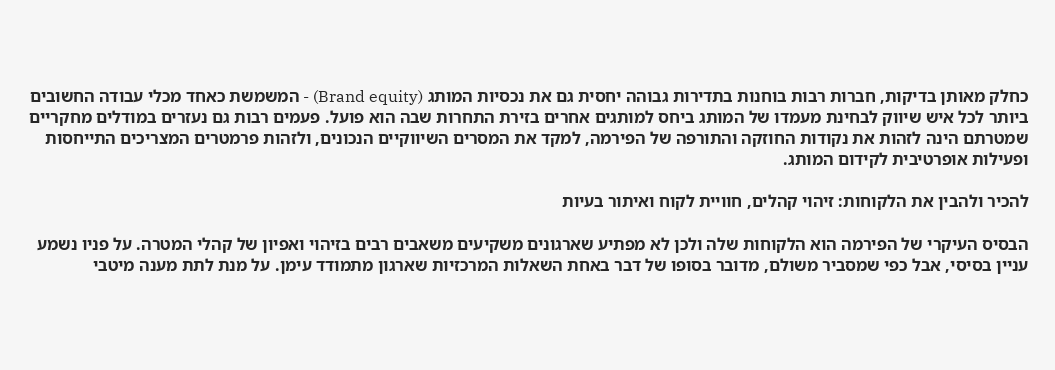כחלק מאותן בדיקות, חברות רבות בוחנות בתדירות גבוהה יחסית גם את נכסיות המותג (Brand equity) - המשמשת כאחד מכלי עבודה החשובים ביותר לכל איש שיווק לבחינת מעמדו של המותג ביחס למותגים אחרים בזירת התחרות שבה הוא פועל. פעמים רבות גם נעזרים במודלים מחקריים שמטרתם הינה לזהות את נקודות החוזקה והתורפה של הפירמה, למקד את המסרים השיווקיים הנכונים, ולזהות פרמטרים המצריכים התייחסות ופעילות אופרטיבית לקידום המותג.

להכיר ולהבין את הלקוחות: זיהוי קהלים, חוויית לקוח ואיתור בעיות

הבסיס העיקרי של הפירמה הוא הלקוחות שלה ולכן לא מפתיע שארגונים משקיעים משאבים רבים בזיהוי ואפיון של קהלי המטרה. על פניו נשמע עניין בסיסי, אבל כפי שמסביר משולם, מדובר בסופו של דבר באחת השאלות המרכזיות שארגון מתמודד עימן. על מנת לתת מענה מיטבי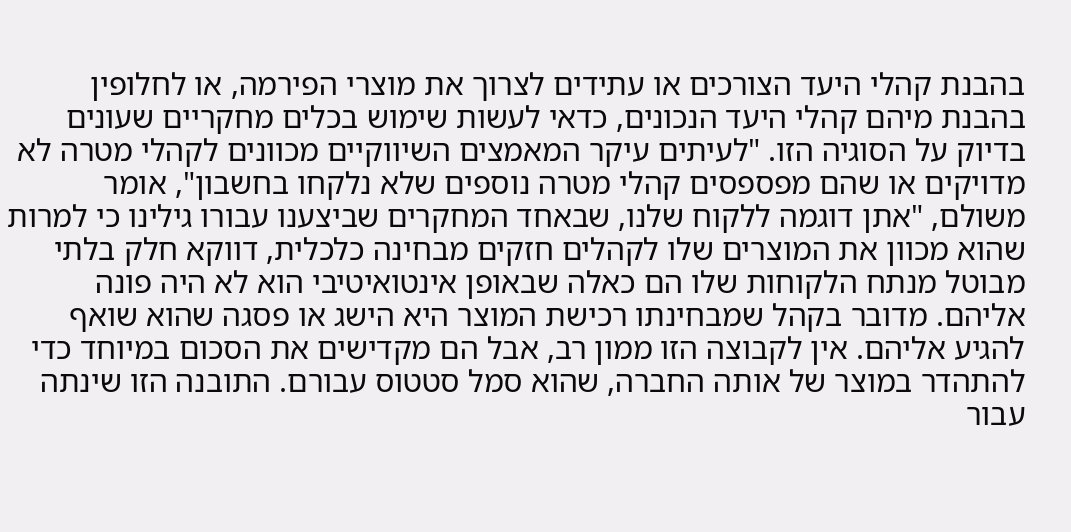בהבנת קהלי היעד הצורכים או עתידים לצרוך את מוצרי הפירמה, או לחלופין בהבנת מיהם קהלי היעד הנכונים, כדאי לעשות שימוש בכלים מחקריים שעונים בדיוק על הסוגיה הזו. "לעיתים עיקר המאמצים השיווקיים מכוונים לקהלי מטרה לא מדויקים או שהם מפספסים קהלי מטרה נוספים שלא נלקחו בחשבון", אומר משולם, "אתן דוגמה ללקוח שלנו, שבאחד המחקרים שביצענו עבורו גילינו כי למרות שהוא מכוון את המוצרים שלו לקהלים חזקים מבחינה כלכלית, דווקא חלק בלתי מבוטל מנתח הלקוחות שלו הם כאלה שבאופן אינטואיטיבי הוא לא היה פונה אליהם. מדובר בקהל שמבחינתו רכישת המוצר היא הישג או פסגה שהוא שואף להגיע אליהם. אין לקבוצה הזו ממון רב, אבל הם מקדישים את הסכום במיוחד כדי להתהדר במוצר של אותה החברה, שהוא סמל סטטוס עבורם. התובנה הזו שינתה עבור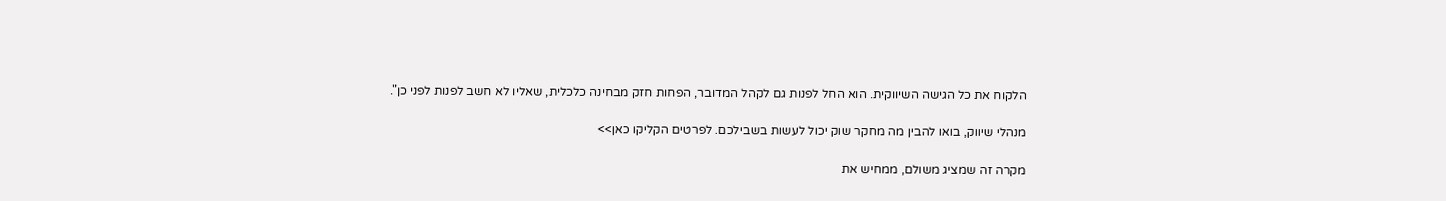הלקוח את כל הגישה השיווקית. הוא החל לפנות גם לקהל המדובר, הפחות חזק מבחינה כלכלית, שאליו לא חשב לפנות לפני כן".

מנהלי שיווק, בואו להבין מה מחקר שוק יכול לעשות בשבילכם. לפרטים הקליקו כאן>>

מקרה זה שמציג משולם, ממחיש את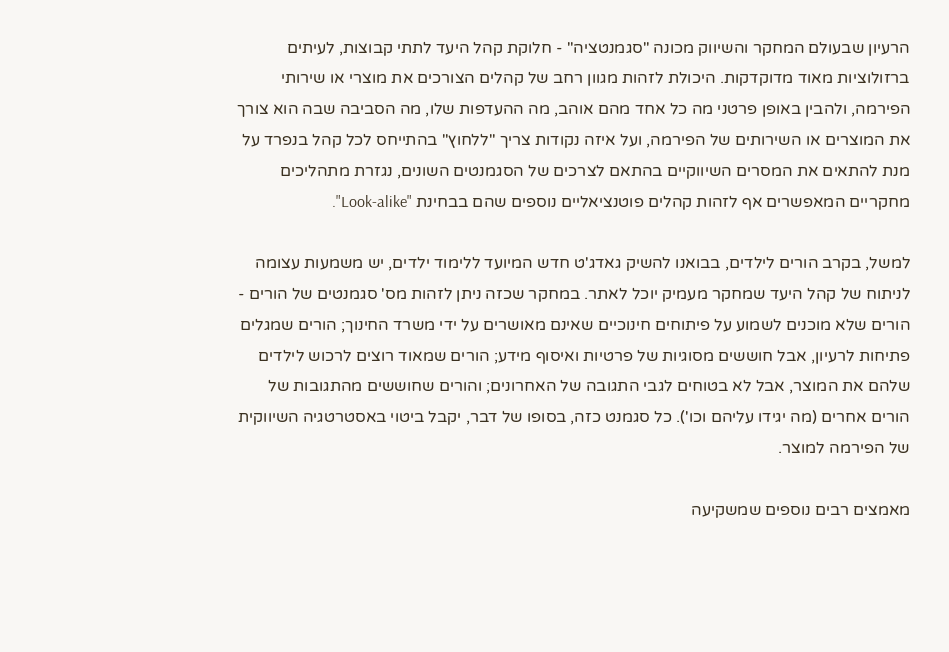הרעיון שבעולם המחקר והשיווק מכונה "סגמנטציה" - חלוקת קהל היעד לתתי קבוצות, לעיתים ברזולוציות מאוד מדוקדקות. היכולת לזהות מגוון רחב של קהלים הצורכים את מוצרי או שירותי הפירמה, ולהבין באופן פרטני מה כל אחד מהם אוהב, מה ההעדפות שלו, מה הסביבה שבה הוא צורך את המוצרים או השירותים של הפירמה, ועל איזה נקודות צריך "ללחוץ" בהתייחס לכל קהל בנפרד על מנת להתאים את המסרים השיווקיים בהתאם לצרכים של הסגמנטים השונים, נגזרת מתהליכים מחקריים המאפשרים אף לזהות קהלים פוטנציאליים נוספים שהם בבחינת "Look-alike".

למשל, בקרב הורים לילדים, בבואנו להשיק גאדג'ט חדש המיועד ללימוד ילדים, יש משמעות עצומה לניתוח של קהל היעד שמחקר מעמיק יוכל לאתר. במחקר שכזה ניתן לזהות מס' סגמנטים של הורים - הורים שלא מוכנים לשמוע על פיתוחים חינוכיים שאינם מאושרים על ידי משרד החינוך; הורים שמגלים פתיחות לרעיון, אבל חוששים מסוגיות של פרטיות ואיסוף מידע; הורים שמאוד רוצים לרכוש לילדים שלהם את המוצר, אבל לא בטוחים לגבי התגובה של האחרונים; והורים שחוששים מהתגובות של הורים אחרים (מה יגידו עליהם וכו'). כל סגמנט כזה, בסופו של דבר, יקבל ביטוי באסטרטגיה השיווקית של הפירמה למוצר.

מאמצים רבים נוספים שמשקיעה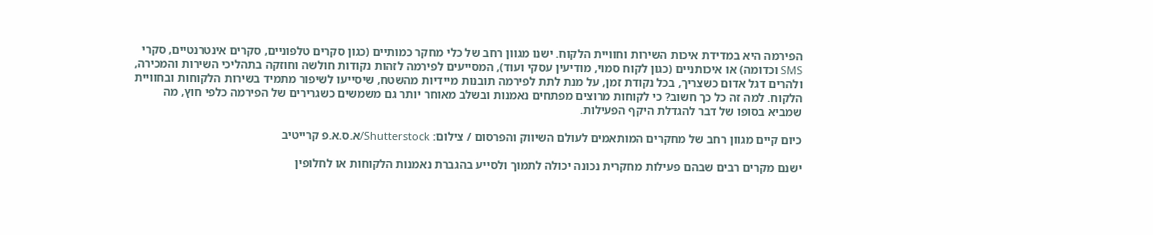הפירמה היא במדידת איכות השירות וחוויית הלקוח. ישנו מגוון רחב של כלי מחקר כמותיים (כגון סקרים טלפוניים, סקרים אינטרנטיים, סקרי SMS וכדומה) או איכותניים (כגון לקוח סמוי, מודיעין עסקי ועוד), המסייעים לפירמה לזהות נקודות חולשה וחוזקה בתהליכי השירות והמכירה, ולהרים דגל אדום כשצריך, בכל נקודת זמן, על מנת לתת לפירמה תובנות מיידיות מהשטח, שיסייעו לשיפור מתמיד בשירות הלקוחות ובחוויית הלקוח. למה זה כל כך חשוב? כי לקוחות מרוצים מפתחים נאמנות ובשלב מאוחר יותר גם משמשים כשגרירים של הפירמה כלפי חוץ, מה שמביא בסופו של דבר להגדלת היקף הפעילות.

כיום קיים מגוון רחב של מחקרים המותאמים לעולם השיווק והפרסום / צילום: Shutterstock/א.ס.א.פ קרייטיב

ישנם מקרים רבים שבהם פעילות מחקרית נכונה יכולה לתמוך ולסייע בהגברת נאמנות הלקוחות או לחלופין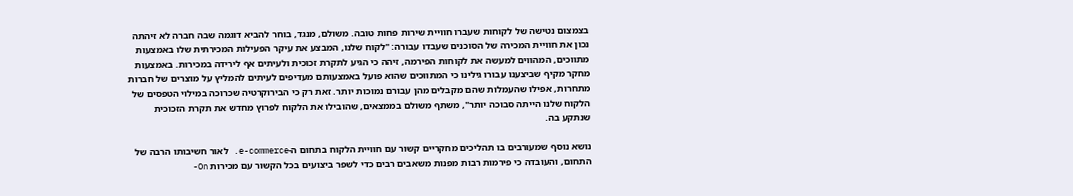בצמצום נטישה של לקוחות שעברו חוויית שירות פחות טובה. משולם, מנגד, בוחר להביא דוגמה שבה חברה לא זיהתה נכון את חוויית המכירה של הסוכנים שעבדו עבורה: "לקוח שלנו, המבצע את עיקר הפעילות המכירתית שלו באמצעות מתווכים, המהווים למעשה את לקוחות הפירמה, זיהה כי הגיע לתקרת זכוכית ולעיתים אף לירידה במכירות. באמצעות מחקר מקיף שביצענו עבורו גילינו כי המתווכים שהוא פועל באמצעותם מעדיפים לעיתים להמליץ על מוצרים של חברות מתחרות, אפילו שהעמלות שהם מקבלים מהן עבורם נמוכות יותר. זאת רק כי הבירוקרטיה שכרוכה במילוי הטפסים של הלקוח שלנו הייתה סבוכה יותר", משתף משולם בממצאים, שהובילו את הלקוח לפרוץ מחדש את תקרת הזכוכית שנתקע בה.

נושא נוסף שמעורבים בו תהליכים מחקריים קשור עם חוויית הלקוח בתחום ה-e-commerce. לאור חשיבותו הרבה של התחום, והעובדה כי פירמות רבות מפנות משאבים רבים כדי לשפר ביצועים בכל הקשור עם מכירות On-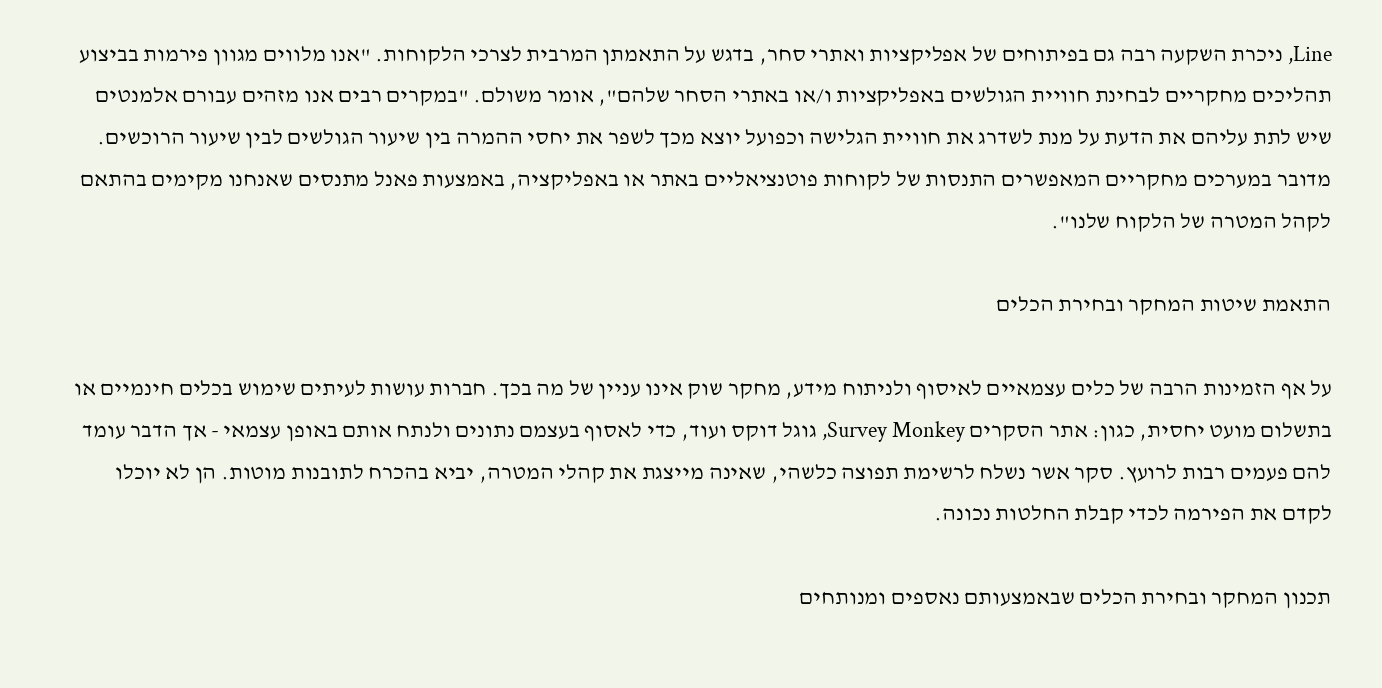Line, ניכרת השקעה רבה גם בפיתוחים של אפליקציות ואתרי סחר, בדגש על התאמתן המרבית לצרכי הלקוחות. "אנו מלווים מגוון פירמות בביצוע תהליכים מחקריים לבחינת חוויית הגולשים באפליקציות ו/או באתרי הסחר שלהם", אומר משולם. "במקרים רבים אנו מזהים עבורם אלמנטים שיש לתת עליהם את הדעת על מנת לשדרג את חוויית הגלישה וכפועל יוצא מכך לשפר את יחסי ההמרה בין שיעור הגולשים לבין שיעור הרוכשים. מדובר במערכים מחקריים המאפשרים התנסות של לקוחות פוטנציאליים באתר או באפליקציה, באמצעות פאנל מתנסים שאנחנו מקימים בהתאם לקהל המטרה של הלקוח שלנו".

התאמת שיטות המחקר ובחירת הכלים

על אף הזמינות הרבה של כלים עצמאיים לאיסוף ולניתוח מידע, מחקר שוק אינו עניין של מה בכך. חברות עושות לעיתים שימוש בכלים חינמיים או בתשלום מועט יחסית, כגון: אתר הסקרים Survey Monkey, גוגל דוקס ועוד, כדי לאסוף בעצמם נתונים ולנתח אותם באופן עצמאי - אך הדבר עומד להם פעמים רבות לרועץ. סקר אשר נשלח לרשימת תפוצה כלשהי, שאינה מייצגת את קהלי המטרה, יביא בהכרח לתובנות מוטות. הן לא יוכלו לקדם את הפירמה לכדי קבלת החלטות נכונה.

תכנון המחקר ובחירת הכלים שבאמצעותם נאספים ומנותחים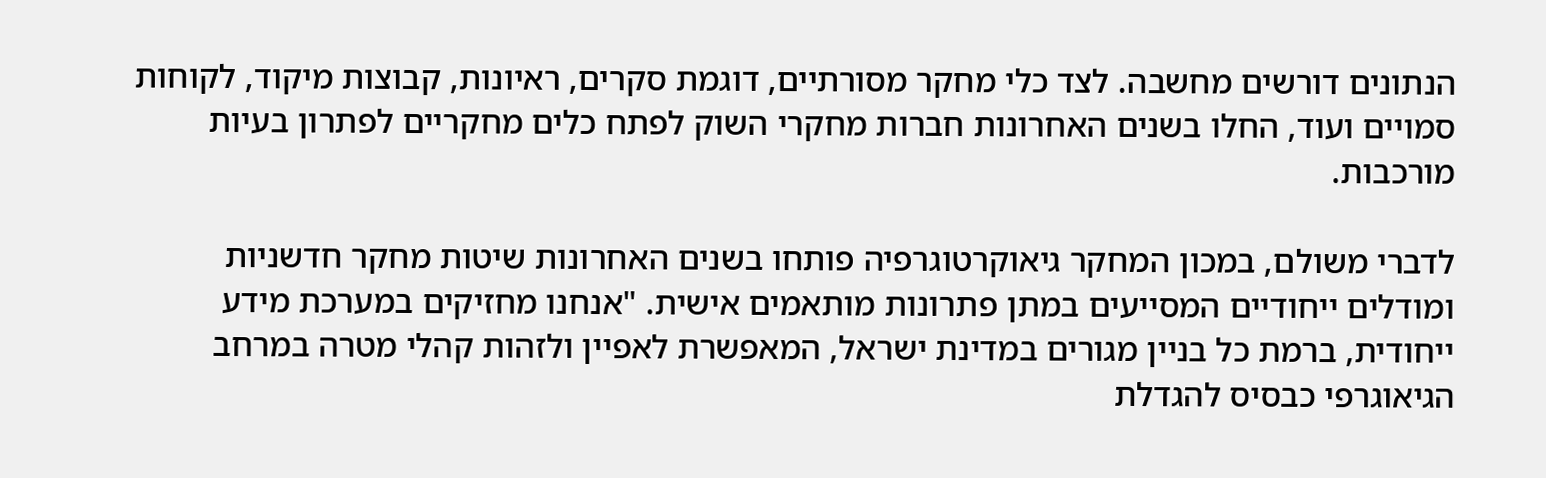הנתונים דורשים מחשבה. לצד כלי מחקר מסורתיים, דוגמת סקרים, ראיונות, קבוצות מיקוד, לקוחות סמויים ועוד, החלו בשנים האחרונות חברות מחקרי השוק לפתח כלים מחקריים לפתרון בעיות מורכבות.

לדברי משולם, במכון המחקר גיאוקרטוגרפיה פותחו בשנים האחרונות שיטות מחקר חדשניות ומודלים ייחודיים המסייעים במתן פתרונות מותאמים אישית. "אנחנו מחזיקים במערכת מידע ייחודית, ברמת כל בניין מגורים במדינת ישראל, המאפשרת לאפיין ולזהות קהלי מטרה במרחב הגיאוגרפי כבסיס להגדלת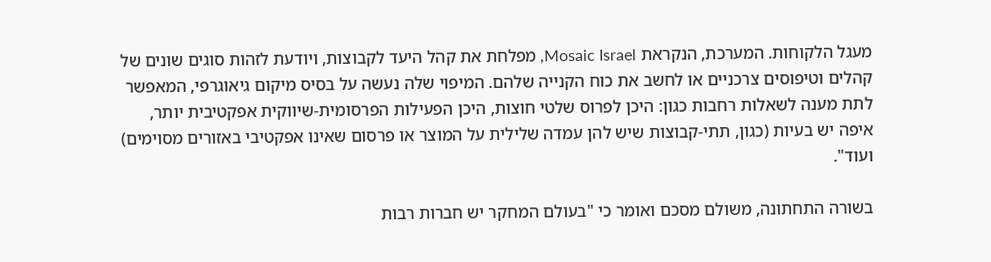מעגל הלקוחות. המערכת, הנקראת Mosaic Israel, מפלחת את קהל היעד לקבוצות, ויודעת לזהות סוגים שונים של קהלים וטיפוסים צרכניים או לחשב את כוח הקנייה שלהם. המיפוי שלה נעשה על בסיס מיקום גיאוגרפי, המאפשר לתת מענה לשאלות רחבות כגון: היכן לפרוס שלטי חוצות, היכן הפעילות הפרסומית-שיווקית אפקטיבית יותר, איפה יש בעיות (כגון, תתי-קבוצות שיש להן עמדה שלילית על המוצר או פרסום שאינו אפקטיבי באזורים מסוימים) ועוד".

בשורה התחתונה, משולם מסכם ואומר כי "בעולם המחקר יש חברות רבות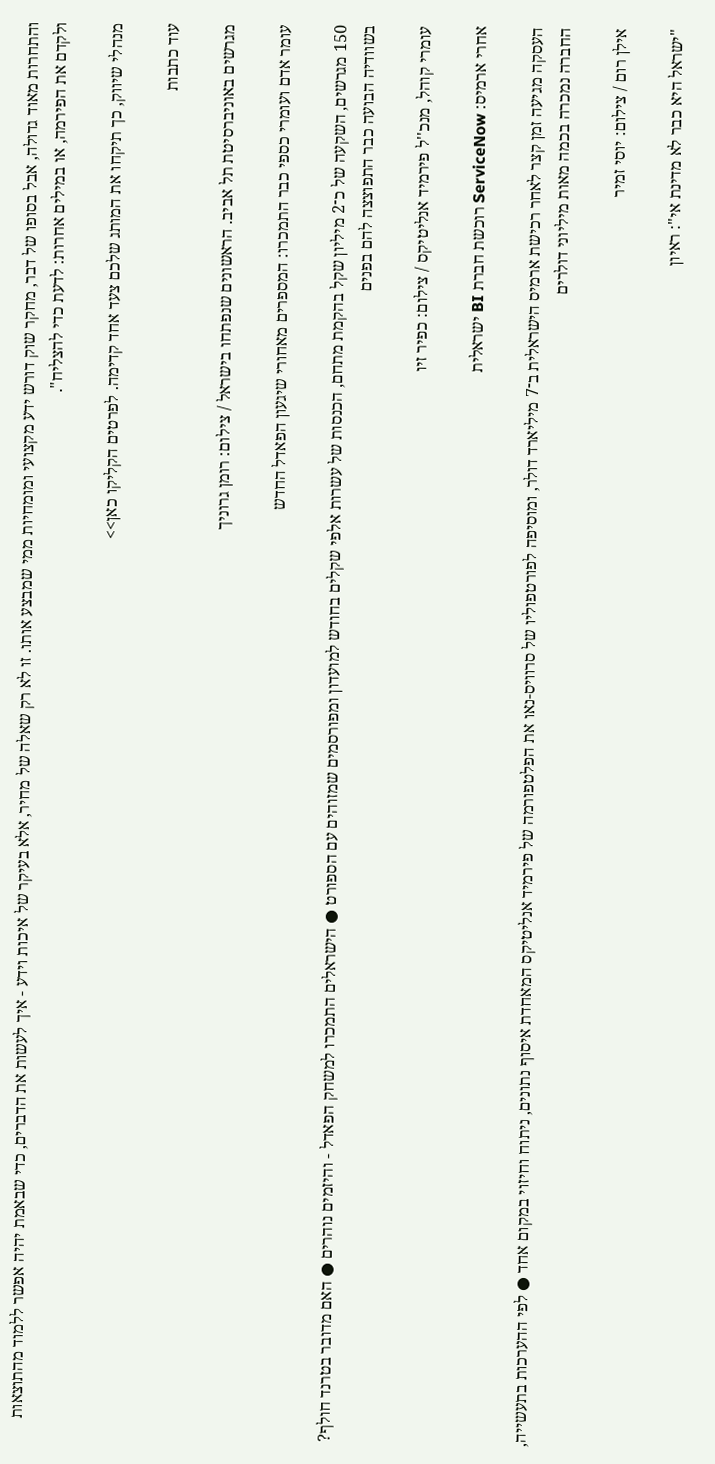והתחרות מאוד גדולה, אבל בסופו של דבר, מחקר שוק דורש ידע מקצועי ומומחיות ממי שמבצע אותו. זו לא רק שאלה של מחיר, אלא בעיקר של איכות וידע - איך לעשות את הדברים, כדי שבאמת יהיה אפשר ללמוד מהתוצאות ולקדם את הפירמה, או במילים אחרות: לדעת כדי להצליח".

מנהלי שיווק, כך תיקחו את המותג שלכם צעד אחד קדימה. לפרטים הקליקו כאן>>

עוד כתבות

מגרשים באוניברסיטת תל אביב. הראשונים שנפתחו בישראל / צילום: רומן גרוניך

עומר אדם ועומרי כספי כבר התמכרו: המספרים מאחורי שיגעון הפאדל החדש

150 מגרשים, השקעה של כ־2 מיליון שקל בהקמת מתחם, הכנסות של עשרות אלפי שקלים בחודש למועדון ומפורסמים שמזוהים עם הספורט ● הישראלים התמכרו למשחק הפאדל - והיזמים נוהרים ● האם מדובר בטרנד חולף? בשוודיה הבועה כבר התפוצצה להם בפנים

עומרי קוהל, מנכ''ל פירמיד אנליטיקס / צילום: כפיר זיו

אחרי ארמיס: ServiceNow רוכשת חברת BI ישראלית

העסקה מגיעה זמן קצר לאחר רכישת ארמיס הישראלית ב־7 מיליארד דולר, ומוסיפה לפורטפוליו של סרוויס-נאו את הפלטפורמה של פירמיד אנליטיקס המאחדת איסוף נתונים, ניתוח וחיזוי במקום אחד ● לפי ההערכות בתעשייה, החברה נמכרה בכמה מאות מיליוני דולרים

אילן רום / צילום: יוסי זמיר

"ישראל היא כבר לא מדינת אי": ראיון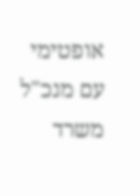אופטימי עם מנכ"ל משרד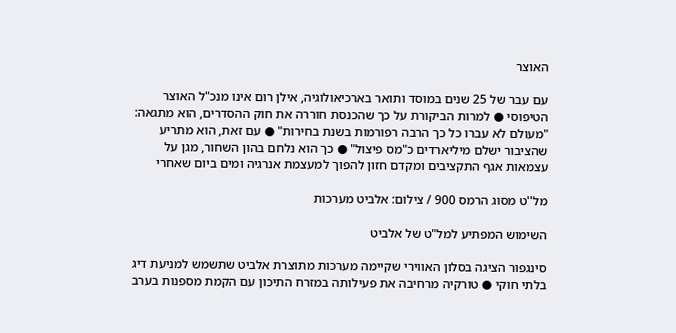האוצר

עם עבר של 25 שנים במוסד ותואר בארכיאולוגיה, אילן רום אינו מנכ"ל האוצר הטיפוסי ● למרות הביקורת על כך שהכנסת חוררה את חוק ההסדרים, הוא מתגאה: "מעולם לא עברו כל כך הרבה רפורמות בשנת בחירות" ● עם זאת, הוא מתריע שהציבור ישלם מיליארדים כ"מס פיצול" ● כך הוא נלחם בהון השחור, מגן על עצמאות אגף התקציבים ומקדם חזון להפוך למעצמת אנרגיה ומים ביום שאחרי

מל''ט מסוג הרמס 900 / צילום: אלביט מערכות

השימוש המפתיע למל"ט של אלביט

סינגפור הציגה בסלון האווירי שקיימה מערכות מתוצרת אלביט שתשמש למניעת דיג בלתי חוקי ● טורקיה מרחיבה את פעילותה במזרח התיכון עם הקמת מספנות בערב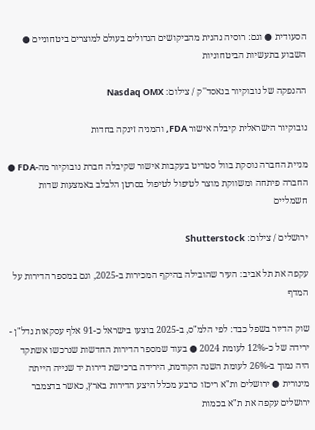הסעודית ● וגם: רוסיה נהנית מהביקושים הגדולים בעולם למוצרים ביטחוניים ● השבוע בתעשיות הביטחוניות

ההנפקה של נובוקיור בנאסד''ק / צילום: Nasdaq OMX

נובוקיור הישראלית קיבלה אישור FDA, והמניה זינקה בחדות

מניית החברה נוסקת בוול סטריט בעקבות אישור שקיבלה חברת נובוקיור מה-FDA ● החברה פיתחה ומשווקת מוצר לטיפול לטיפול בסרטן הלבלב באמצעות שדות חשמליים

ירושלים / צילום: Shutterstock

עקפה את תל אביב: העיר שהובילה בהיקף המכירות ב-2025, וגם במספר הדירות על המדף

שוק הדיור בשפל כבד: לפי הלמ"ס, ב-2025 בוצעו בישראל כ-91 אלף עסקאות נדל"ן - ירידה של כ-12% לעומת 2024 ● בעוד שמספר הדירות החדשות שנרכשו אשתקד היה נמוך ב-26% לעומת השנה הקודמת, הירידה ברכישת דירות יד שנייה הייתה מינורית ● ירושלים ות"א ריכזו כרבע מכלל היצע הדירות בארץ, כאשר בדצמבר ירושלים עקפה את ת"א בכמות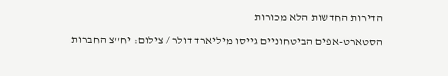הדירות החדשות הלא מכורות

הסטארט-אפים הביטחוניים גייסו מיליארד דולר / צילום: יח''צ החברות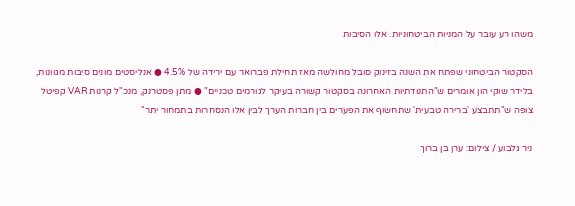משהו רע עובר על המניות הביטחוניות. אלו הסיבות

הסקטור הביטחוני שפתח את השנה בזינוק סובל מחולשה מאז תחילת פברואר עם ירידה של 4.5% ● אנליסטים מונים סיבות מגוונות, בלידר שוקי הון אומרים ש"התנודתיות האחרונה בסקטור קשורה בעיקר לגורמים טכניים" ● מתן פסטרנק, מנכ"ל קרנות VAR קפיטל צופה ש"תתבצע 'ברירה טבעית' שתחשוף את הפערים בין חברות הערך לבין אלו הנסחרות בתמחור יתר"

ניר גלבוע / צילום: ערן בן ברוך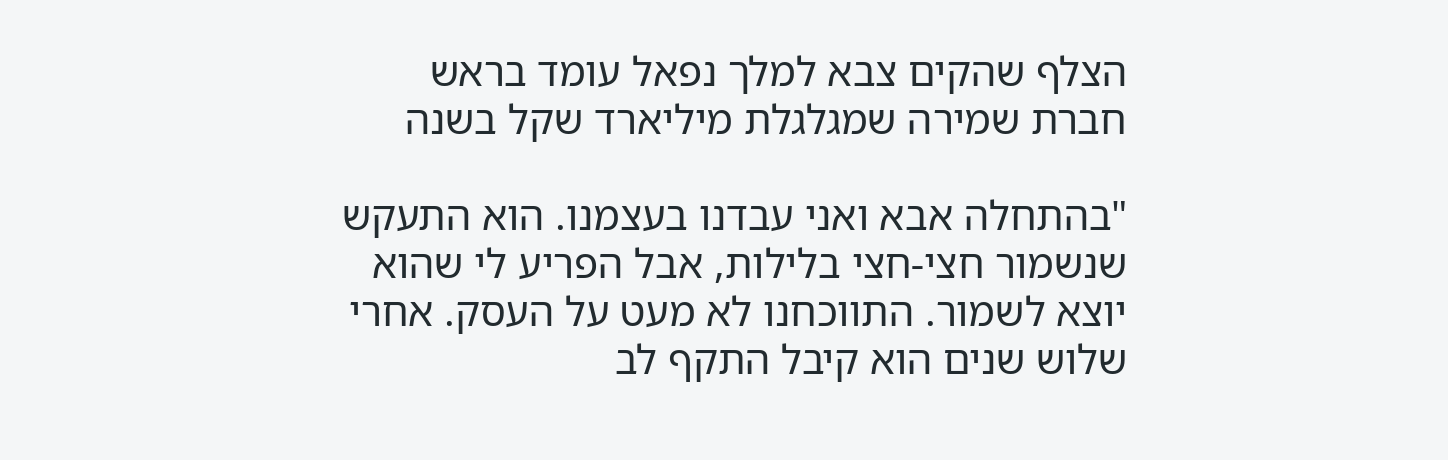הצלף שהקים צבא למלך נפאל עומד בראש חברת שמירה שמגלגלת מיליארד שקל בשנה

"בהתחלה אבא ואני עבדנו בעצמנו. הוא התעקש שנשמור חצי-חצי בלילות, אבל הפריע לי שהוא יוצא לשמור. התווכחנו לא מעט על העסק. אחרי שלוש שנים הוא קיבל התקף לב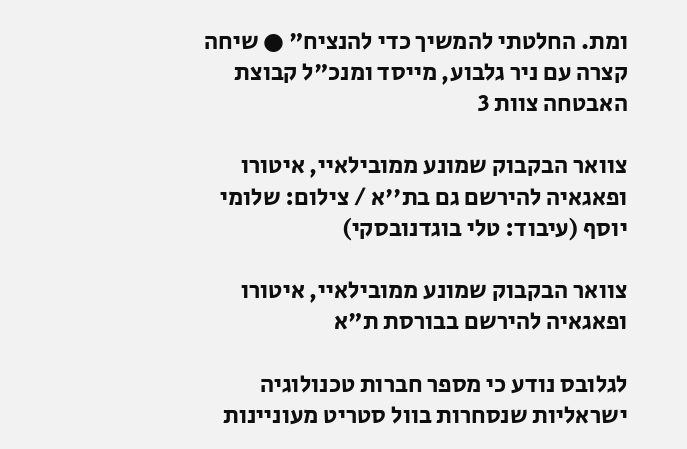ומת. החלטתי להמשיך כדי להנציח" ● שיחה קצרה עם ניר גלבוע, מייסד ומנכ"ל קבוצת האבטחה צוות 3

צוואר הבקבוק שמונע ממובילאיי, איטורו ופאגאיה להירשם גם בת''א / צילום: שלומי יוסף (עיבוד: טלי בוגדנובסקי)

צוואר הבקבוק שמונע ממובילאיי, איטורו ופאגאיה להירשם בבורסת ת"א

לגלובס נודע כי מספר חברות טכנולוגיה ישראליות שנסחרות בוול סטריט מעוניינות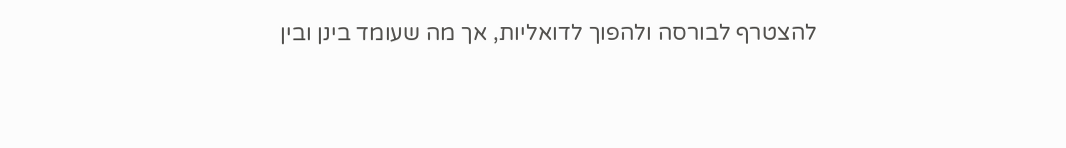להצטרף לבורסה ולהפוך לדואליות, אך מה שעומד בינן ובין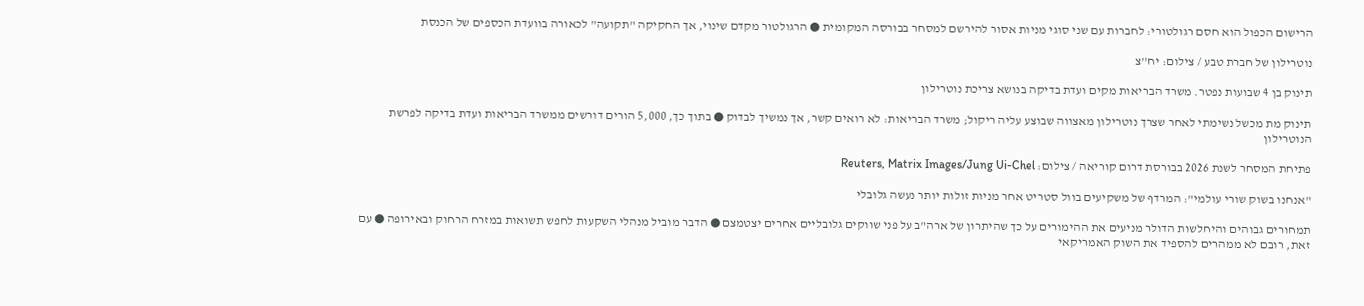הרישום הכפול הוא חסם רגולטורי: לחברות עם שני סוגי מניות אסור להירשם למסחר בבורסה המקומית ● הרגולטור מקדם שינוי, אך החקיקה "תקועה" לכאורה בוועדת הכספים של הכנסת

נוטרילון של חברת טבע / צילום: יח''צ

תינוק בן 4 שבועות נפטר. משרד הבריאות מקים ועדת בדיקה בנושא צריכת נוטרילון

תינוק מת מכשל נשימתי לאחר שצרך נוטרילון מאצווה שבוצע עליה ריקול; משרד הבריאות: לא רואים קשר, אך נמשיך לבדוק ● בתוך כך, 5,000 הורים דורשים ממשרד הבריאות ועדת בדיקה לפרשת הנוטרילון

פתיחת המסחר לשנת 2026 בבורסת דרום קוריאה / צילום: Reuters, Matrix Images/Jung Ui-Chel

"אנחנו בשוק שורי עולמי": המרדף של משקיעים בוול סטריט אחר מניות זולות יותר נעשה גלובלי

תמחורים גבוהים והיחלשות הדולר מניעים את ההימורים על כך שהיתרון של ארה"ב על פני שווקים גלובליים אחרים יצטמצם ● הדבר מוביל מנהלי השקעות לחפש תשואות במזרח הרחוק ובאירופה ● עם זאת, רובם לא ממהרים להספיד את השוק האמריקאי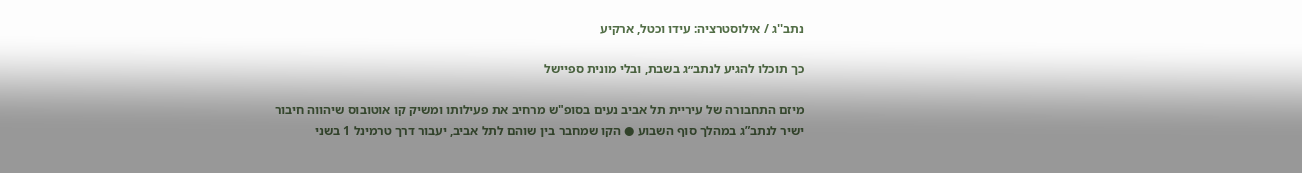נתב''ג / אילוסטרציה: עידו וכטל, ארקיע

כך תוכלו להגיע לנתב״ג בשבת, ובלי מונית ספיישל

מיזם התחבורה של עיריית תל אביב נעים בסופ"ש מרחיב את פעילותו ומשיק קו אוטובוס שיהווה חיבור ישיר לנתב”ג במהלך סוף השבוע ● הקו שמחבר בין שוהם לתל אביב, יעבור דרך טרמינל 1 בשני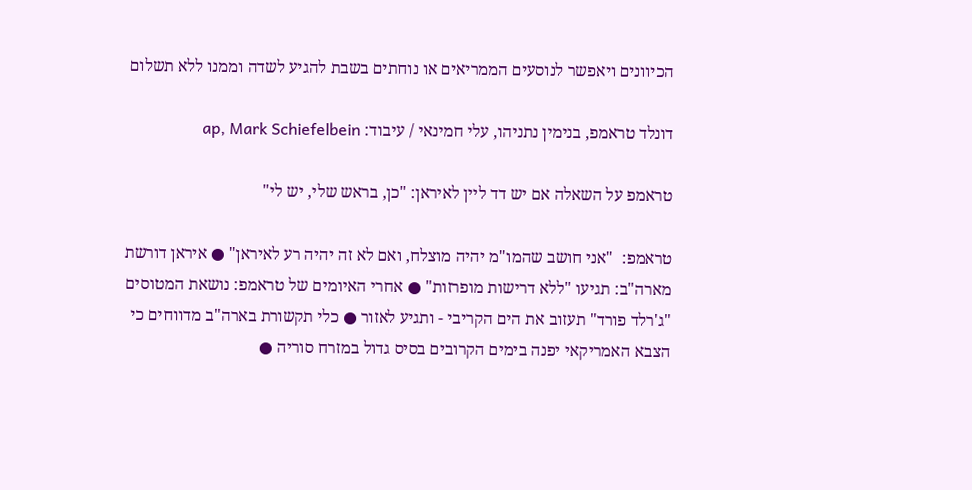הכיוונים ויאפשר לנוסעים הממריאים או נוחתים בשבת להגיע לשדה וממנו ללא תשלום

דונלד טראמפ, בנימין נתניהו, עלי חמינאי / עיבוד: ap, Mark Schiefelbein

טראמפ על השאלה אם יש דד ליין לאיראן: "כן, בראש שלי, יש לי"

טראמפ:  "אני חושב שהמו"מ יהיה מוצלח, ואם לא זה יהיה רע לאיראן" ● איראן דורשת מארה"ב: תגיעו "ללא דרישות מופרזות" ● אחרי האיומים של טראמפ: נושאת המטוסים "ג'רלד פורד" תעזוב את הים הקריבי - ותגיע לאזור ● כלי תקשורת בארה"ב מדווחים כי הצבא האמריקאי יפנה בימים הקרובים בסיס גדול במזרח סוריה ●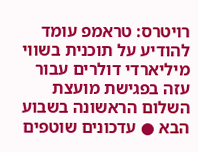רויטרס: טראמפ עומד להודיע על תוכנית בשווי מיליארדי דולרים עבור עזה בפגישת מועצת השלום הראשונה בשבוע הבא ● עדכונים שוטפים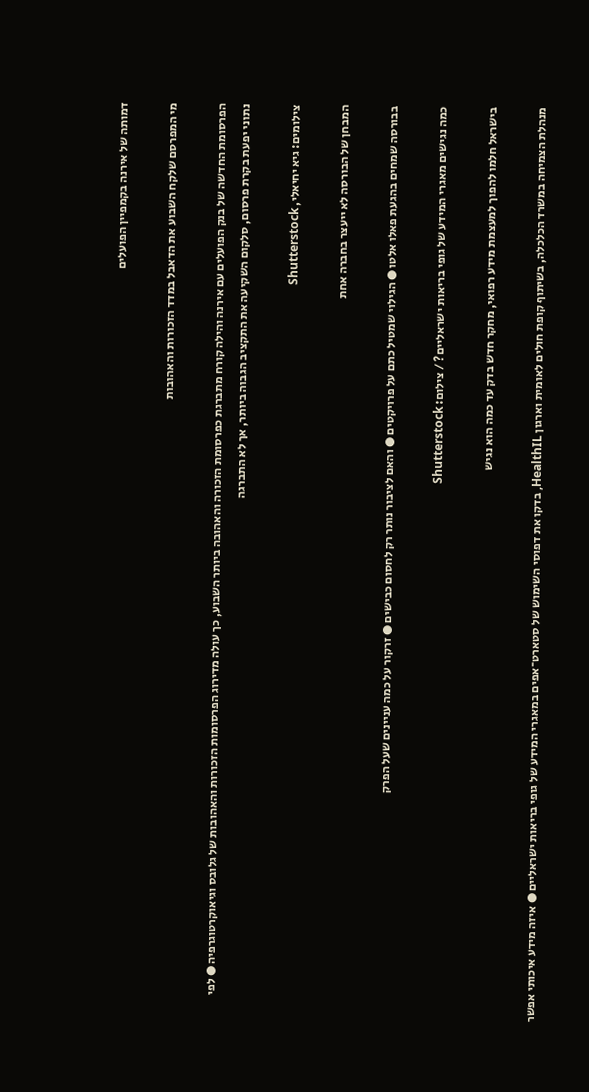דמותה של אירנה בקמפיין הפועלים

מי המפרסם שלקח השבוע את הדאבל במדד הזכורות והאהובות

הפרסומת החדשה של בנק הפועלים עם אירנה והילה קורח מתברגת כפרסומת הזכורה והאהובה ביותר השבוע, כך עולה מדירוג הפרסומות הזכורות והאהובות של גלובס וגיאוקרטוגרפיה ● לפי נתוני יפעת בקרת פרסום, סלקום השקיעה את התקציב הגבוה ביותר, אך לא התברגה

צילומים: גיא יחיאלי, Shutterstock

המבחן של הבורסה לא ייעצר בחברה אחת

בבורסה שמחים בהגעת פאלו אלטו ● הגילוי שמטיל כתם על פרויקטים ● והאם לציבור נותר רק לחסום כבישים ● זרקור על כמה עניינים שעל הפרק

כמה נגישים מאגרי המידע של גופי בריאות ישראליים? / צילום: Shutterstock

בישראל חלמו להפוך למעצמת מידע רפואי, מחקר חדש בדק עד כמה הוא נגיש

מנהלת הצמיחה במשרד הכלכלה, בשיתוף קופת חולים לאומית וארגון HealthIL, בדקו את דפוסי השימוש של סטארט־אפים במאגרי המידע של גופי בריאות ישראליים ● איזה מידע איכותי אפשר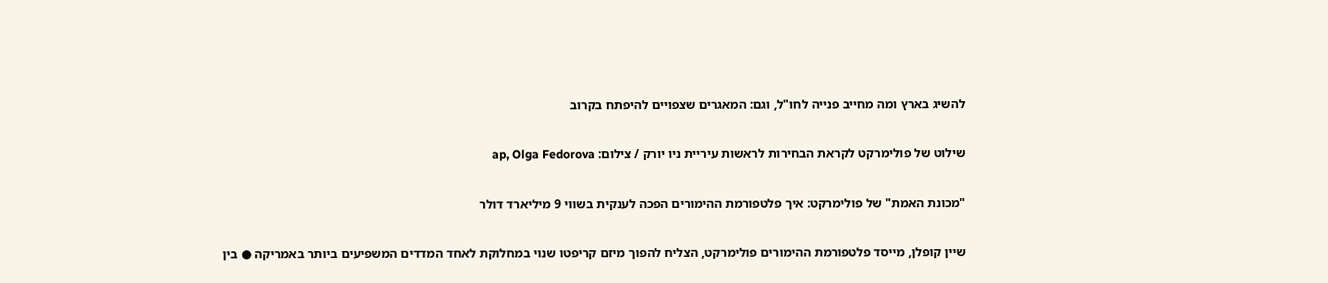להשיג בארץ ומה מחייב פנייה לחו"ל, וגם: המאגרים שצפויים להיפתח בקרוב

שילוט של פולימרקט לקראת הבחירות לראשות עיריית ניו יורק / צילום: ap, Olga Fedorova

"מכונת האמת" של פולימרקט: איך פלטפורמת ההימורים הפכה לענקית בשווי 9 מיליארד דולר

שיין קופלן, מייסד פלטפורמת ההימורים פולימרקט, הצליח להפוך מיזם קריפטו שנוי במחלוקת לאחד המדדים המשפיעים ביותר באמריקה ● בין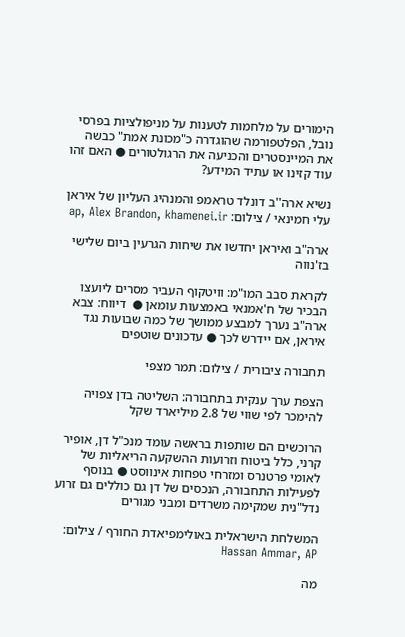הימורים על מלחמות לטענות על מניפולציות בפרסי נובל, הפלטפורמה שהוגדרה כ"מכונת אמת" כבשה את המיינסטרים והכניעה את הרגולטורים ● האם זהו עוד קזינו או עתיד המידע?

נשיא ארה''ב דונלד טראמפ והמנהיג העליון של איראן עלי חמינאי / צילום: ap, Alex Brandon, khamenei.ir

ארה"ב ואיראן יחדשו את שיחות הגרעין ביום שלישי בז'נווה

לקראת סבב המו"מ: וויטקוף העביר מסרים ליועצו הבכיר של ח'אמנאי באמצעות עומאן ●  דיווח: צבא ארה"ב נערך למבצע ממושך של כמה שבועות נגד איראן, אם יידרש לכך ● עדכונים שוטפים

תחבורה ציבורית / צילום: תמר מצפי

הצפת ערך ענקית בתחבורה: השליטה בדן צפויה להימכר לפי שווי של 2.8 מיליארד שקל

הרוכשים הם שותפות בראשה עומד מנכ"ל דן, אופיר קרני, כלל ביטוח וזרועות ההשקעה הריאליות של לאומי פרטנרס ומזרחי טפחות אינווסט ● בנוסף לפעילות התחבורה, הנכסים של דן גם כוללים גם זרוע נדל"נית שמקימה משרדים ומבני מגורים

המשלחת הישראלית באולימפיאדת החורף / צילום: Hassan Ammar, AP

מה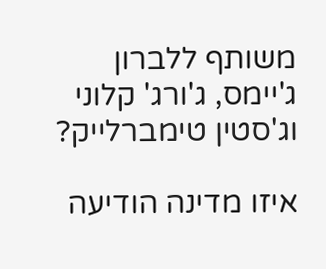משותף ללברון ג'יימס, ג'ורג' קלוני וג'סטין טימברלייק?

איזו מדינה הודיעה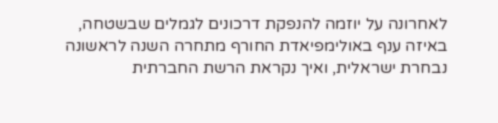לאחרונה על יוזמה להנפקת דרכונים לגמלים שבשטחה, באיזה ענף באולימפיאדת החורף מתחרה השנה לראשונה נבחרת ישראלית, ואיך נקראת הרשת החברתית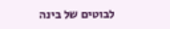לבוטים של בינה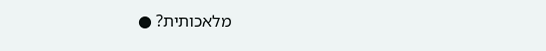מלאכותית? ●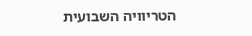הטריוויה השבועית